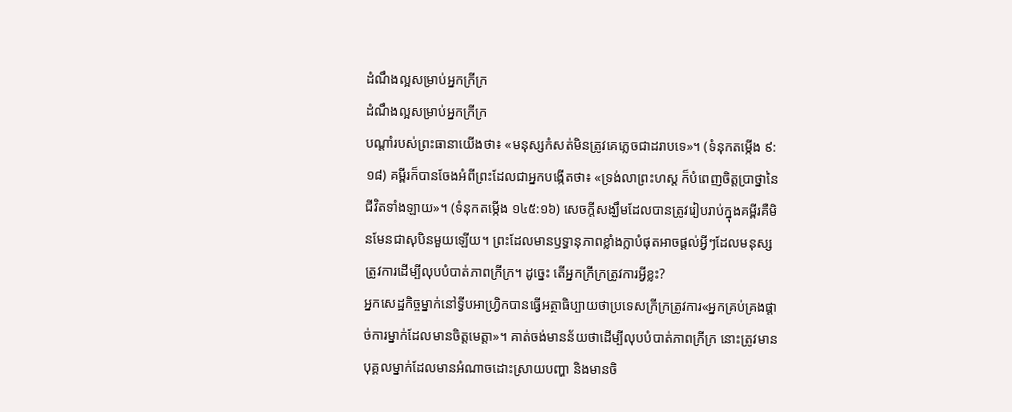ដំណឹងល្អសម្រាប់អ្នកក្រីក្រ
ដំណឹងល្អសម្រាប់អ្នកក្រីក្រ
បណ្ដាំរបស់ព្រះធានាយើងថា៖ «មនុស្សកំសត់មិនត្រូវគេភ្លេចជាដរាបទេ»។ (ទំនុកតម្កើង ៩:១៨) គម្ពីរក៏បានចែងអំពីព្រះដែលជាអ្នកបង្កើតថា៖ «ទ្រង់លាព្រះហស្ត ក៏បំពេញចិត្តប្រាថ្នានៃជីវិតទាំងឡាយ»។ (ទំនុកតម្កើង ១៤៥:១៦) សេចក្ដីសង្ឃឹមដែលបានត្រូវរៀបរាប់ក្នុងគម្ពីរគឺមិនមែនជាសុបិនមួយឡើយ។ ព្រះដែលមានឫទ្ធានុភាពខ្លាំងក្លាបំផុតអាចផ្ដល់អ្វីៗដែលមនុស្សត្រូវការដើម្បីលុបបំបាត់ភាពក្រីក្រ។ ដូច្នេះ តើអ្នកក្រីក្រត្រូវការអ្វីខ្លះ?
អ្នកសេដ្ឋកិច្ចម្នាក់នៅទ្វីបអាហ្វ្រិកបានធ្វើអត្ថាធិប្បាយថាប្រទេសក្រីក្រត្រូវការ«អ្នកគ្រប់គ្រងផ្ដាច់ការម្នាក់ដែលមានចិត្តមេត្ដា»។ គាត់ចង់មានន័យថាដើម្បីលុបបំបាត់ភាពក្រីក្រ នោះត្រូវមានបុគ្គលម្នាក់ដែលមានអំណាចដោះស្រាយបញ្ហា និងមានចិ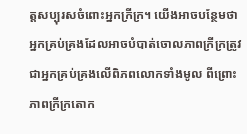ត្តសប្បុរសចំពោះអ្នកក្រីក្រ។ យើងអាចបន្ថែមថាអ្នកគ្រប់គ្រងដែលអាចបំបាត់ចោលភាពក្រីក្រត្រូវជាអ្នកគ្រប់គ្រងលើពិភពលោកទាំងមូល ពីព្រោះភាពក្រីក្រតោក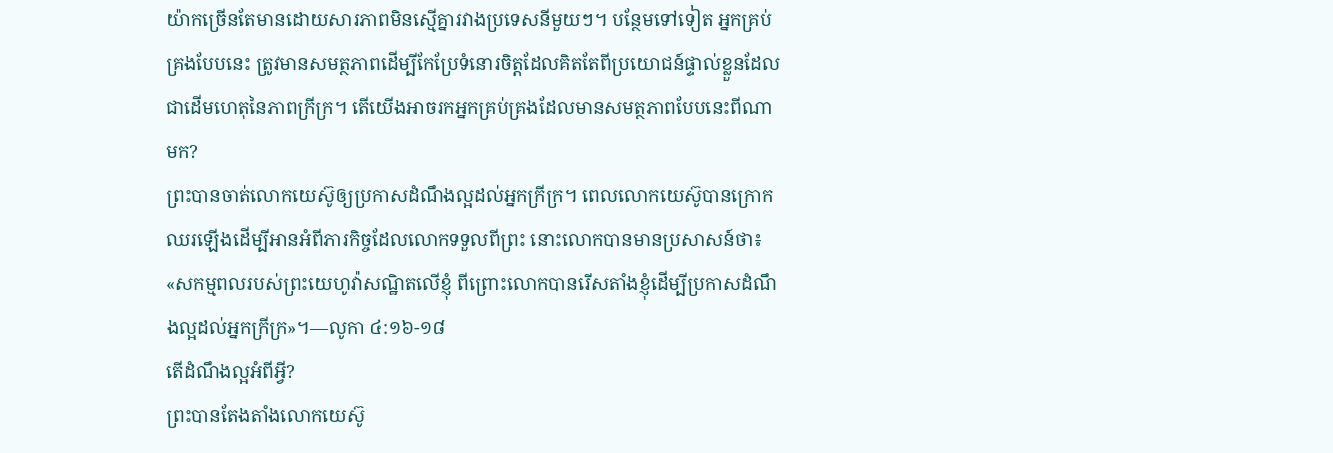យ៉ាកច្រើនតែមានដោយសារភាពមិនស្មើគ្នារវាងប្រទេសនីមួយៗ។ បន្ថែមទៅទៀត អ្នកគ្រប់គ្រងបែបនេះ ត្រូវមានសមត្ថភាពដើម្បីកែប្រែទំនោរចិត្តដែលគិតតែពីប្រយោជន៍ផ្ទាល់ខ្លួនដែលជាដើមហេតុនៃភាពក្រីក្រ។ តើយើងអាចរកអ្នកគ្រប់គ្រងដែលមានសមត្ថភាពបែបនេះពីណាមក?
ព្រះបានចាត់លោកយេស៊ូឲ្យប្រកាសដំណឹងល្អដល់អ្នកក្រីក្រ។ ពេលលោកយេស៊ូបានក្រោកឈរឡើងដើម្បីអានអំពីភារកិច្ចដែលលោកទទួលពីព្រះ នោះលោកបានមានប្រសាសន៍ថា៖ «សកម្មពលរបស់ព្រះយេហូវ៉ាសណ្ឋិតលើខ្ញុំ ពីព្រោះលោកបានរើសតាំងខ្ញុំដើម្បីប្រកាសដំណឹងល្អដល់អ្នកក្រីក្រ»។—លូកា ៤:១៦-១៨
តើដំណឹងល្អអំពីអ្វី?
ព្រះបានតែងតាំងលោកយេស៊ូ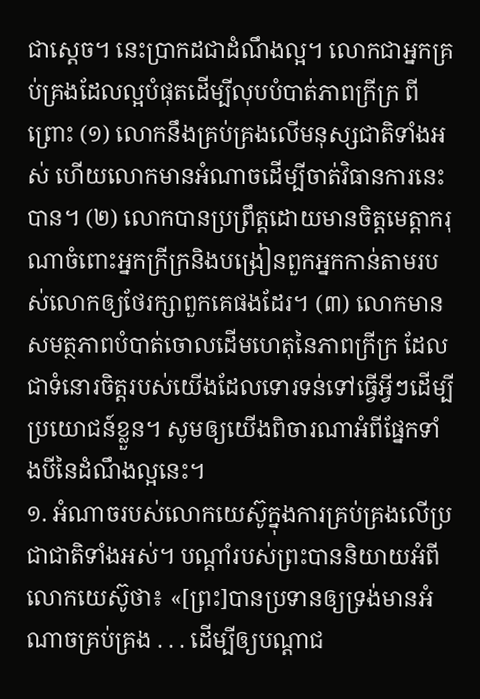ជាស្តេច។ នេះប្រាកដជាដំណឹងល្អ។ លោកជាអ្នកគ្រប់គ្រងដែលល្អបំផុតដើម្បីលុបបំបាត់ភាពក្រីក្រ ពីព្រោះ (១) លោកនឹងគ្រប់គ្រងលើមនុស្សជាតិទាំងអស់ ហើយលោកមានអំណាចដើម្បីចាត់វិធានការនេះបាន។ (២) លោកបានប្រព្រឹត្តដោយមានចិត្តមេត្ដាករុណាចំពោះអ្នកក្រីក្រនិងបង្រៀនពួកអ្នកកាន់តាមរបស់លោកឲ្យថែរក្សាពួកគេផងដែរ។ (៣) លោកមានសមត្ថភាពបំបាត់ចោលដើមហេតុនៃភាពក្រីក្រ ដែលជាទំនោរចិត្តរបស់យើងដែលទោរទន់ទៅធ្វើអ្វីៗដើម្បីប្រយោជន៍ខ្លួន។ សូមឲ្យយើងពិចារណាអំពីផ្នែកទាំងបីនៃដំណឹងល្អនេះ។
១. អំណាចរបស់លោកយេស៊ូក្នុងការគ្រប់គ្រងលើប្រជាជាតិទាំងអស់។ បណ្ដាំរបស់ព្រះបាននិយាយអំពីលោកយេស៊ូថា៖ «[ព្រះ]បានប្រទានឲ្យទ្រង់មានអំណាចគ្រប់គ្រង . . . ដើម្បីឲ្យបណ្ដាជ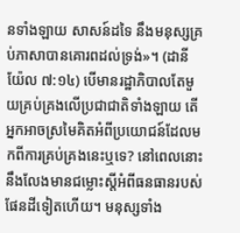នទាំងឡាយ សាសន៍ដទៃ នឹងមនុស្សគ្រប់ភាសាបានគោរពដល់ទ្រង់»។ (ដានីយ៉ែល ៧:១៤) បើមានរដ្ឋាភិបាលតែមួយគ្រប់គ្រងលើប្រជាជាតិទាំងឡាយ តើអ្នកអាចស្រមៃគិតអំពីប្រយោជន៍ដែលមកពីការគ្រប់គ្រងនេះឬទេ? នៅពេលនោះនឹងលែងមានជម្លោះស្តីអំពីធនធានរបស់ផែនដីទៀតហើយ។ មនុស្សទាំង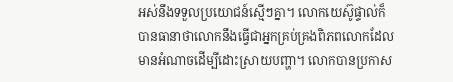អស់នឹងទទួលប្រយោជន៍ស្មើៗគ្នា។ លោកយេស៊ូផ្ទាល់ក៏បានធានាថាលោកនឹងធ្វើជាអ្នកគ្រប់គ្រងពិភពលោកដែលមានអំណាចដើម្បីដោះស្រាយបញ្ហា។ លោកបានប្រកាស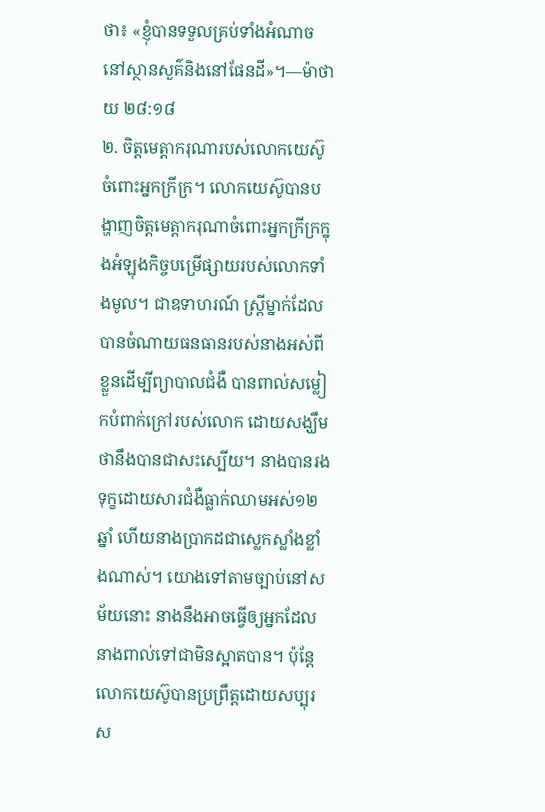ថា៖ «ខ្ញុំបានទទួលគ្រប់ទាំងអំណាចនៅស្ថានសួគ៌និងនៅផែនដី»។—ម៉ាថាយ ២៨:១៨
២. ចិត្តមេត្ដាករុណារបស់លោកយេស៊ូចំពោះអ្នកក្រីក្រ។ លោកយេស៊ូបានបង្ហាញចិត្តមេត្ដាករុណាចំពោះអ្នកក្រីក្រក្នុងអំឡុងកិច្ចបម្រើផ្សាយរបស់លោកទាំងមូល។ ជាឧទាហរណ៍ ស្ត្រីម្នាក់ដែលបានចំណាយធនធានរបស់នាងអស់ពីខ្លួនដើម្បីព្យាបាលជំងឺ បានពាល់សម្លៀកបំពាក់ក្រៅរបស់លោក ដោយសង្ឃឹមថានឹងបានជាសះស្បើយ។ នាងបានរងទុក្ខដោយសារជំងឺធ្លាក់ឈាមអស់១២ឆ្នាំ ហើយនាងប្រាកដជាស្លេកស្លាំងខ្លាំងណាស់។ យោងទៅតាមច្បាប់នៅសម័យនោះ នាងនឹងអាចធ្វើឲ្យអ្នកដែលនាងពាល់ទៅជាមិនស្អាតបាន។ ប៉ុន្តែ លោកយេស៊ូបានប្រព្រឹត្តដោយសប្បុរស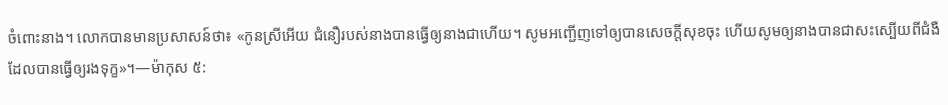ចំពោះនាង។ លោកបានមានប្រសាសន៍ថា៖ «កូនស្រីអើយ ជំនឿរបស់នាងបានធ្វើឲ្យនាងជាហើយ។ សូមអញ្ជើញទៅឲ្យបានសេចក្ដីសុខចុះ ហើយសូមឲ្យនាងបានជាសះស្បើយពីជំងឺដែលបានធ្វើឲ្យរងទុក្ខ»។—ម៉ាកុស ៥: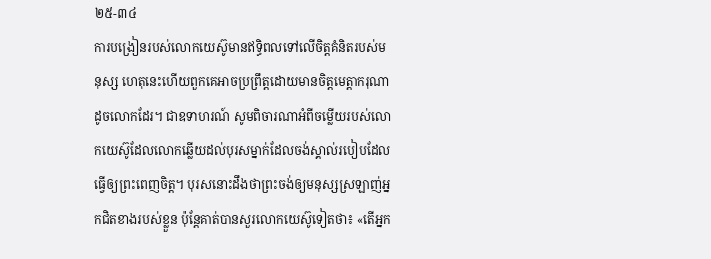២៥-៣៤
ការបង្រៀនរបស់លោកយេស៊ូមានឥទ្ធិពលទៅលើចិត្តគំនិតរបស់មនុស្ស ហេតុនេះហើយពួកគេអាចប្រព្រឹត្តដោយមានចិត្តមេត្ដាករុណាដូចលោកដែរ។ ជាឧទាហរណ៍ សូមពិចារណាអំពីចម្លើយរបស់លោកយេស៊ូដែលលោកឆ្លើយដល់បុរសម្នាក់ដែលចង់ស្គាល់របៀបដែលធ្វើឲ្យព្រះពេញចិត្ត។ បុរសនោះដឹងថាព្រះចង់ឲ្យមនុស្សស្រឡាញ់អ្នកជិតខាងរបស់ខ្លួន ប៉ុន្តែគាត់បានសួរលោកយេស៊ូទៀតថា៖ «តើអ្នក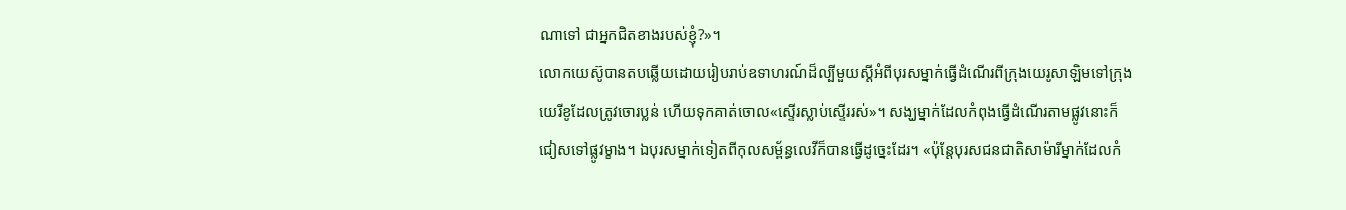ណាទៅ ជាអ្នកជិតខាងរបស់ខ្ញុំ?»។
លោកយេស៊ូបានតបឆ្លើយដោយរៀបរាប់ឧទាហរណ៍ដ៏ល្បីមួយស្តីអំពីបុរសម្នាក់ធ្វើដំណើរពីក្រុងយេរូសាឡិមទៅក្រុងយេរីខូដែលត្រូវចោរប្លន់ ហើយទុកគាត់ចោល«ស្ទើរស្លាប់ស្ទើររស់»។ សង្ឃម្នាក់ដែលកំពុងធ្វើដំណើរតាមផ្លូវនោះក៏ជៀសទៅផ្លូវម្ខាង។ ឯបុរសម្នាក់ទៀតពីកុលសម្ព័ន្ធលេវីក៏បានធ្វើដូច្នេះដែរ។ «ប៉ុន្តែបុរសជនជាតិសាម៉ារីម្នាក់ដែលកំ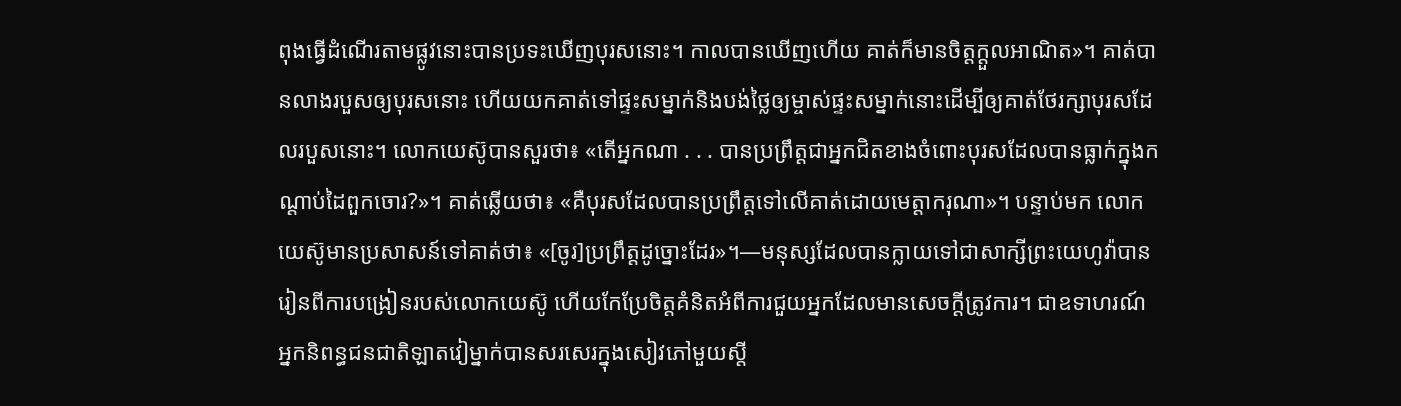ពុងធ្វើដំណើរតាមផ្លូវនោះបានប្រទះឃើញបុរសនោះ។ កាលបានឃើញហើយ គាត់ក៏មានចិត្តក្ដួលអាណិត»។ គាត់បានលាងរបួសឲ្យបុរសនោះ ហើយយកគាត់ទៅផ្ទះសម្នាក់និងបង់ថ្លៃឲ្យម្ចាស់ផ្ទះសម្នាក់នោះដើម្បីឲ្យគាត់ថែរក្សាបុរសដែលរបួសនោះ។ លោកយេស៊ូបានសួរថា៖ «តើអ្នកណា . . . បានប្រព្រឹត្តជាអ្នកជិតខាងចំពោះបុរសដែលបានធ្លាក់ក្នុងកណ្ដាប់ដៃពួកចោរ?»។ គាត់ឆ្លើយថា៖ «គឺបុរសដែលបានប្រព្រឹត្តទៅលើគាត់ដោយមេត្ដាករុណា»។ បន្ទាប់មក លោកយេស៊ូមានប្រសាសន៍ទៅគាត់ថា៖ «[ចូរ]ប្រព្រឹត្តដូច្នោះដែរ»។—មនុស្សដែលបានក្លាយទៅជាសាក្សីព្រះយេហូវ៉ាបានរៀនពីការបង្រៀនរបស់លោកយេស៊ូ ហើយកែប្រែចិត្តគំនិតអំពីការជួយអ្នកដែលមានសេចក្ដីត្រូវការ។ ជាឧទាហរណ៍ អ្នកនិពន្ធជនជាតិឡាតវៀម្នាក់បានសរសេរក្នុងសៀវភៅមួយស្តី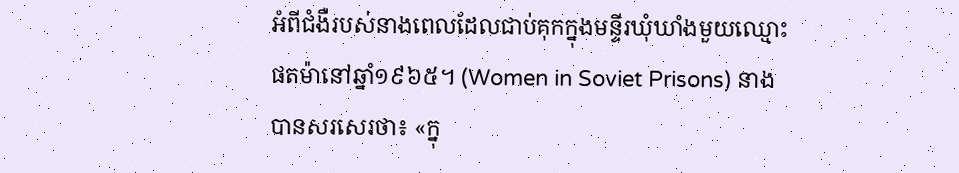អំពីជំងឺរបស់នាងពេលដែលជាប់គុកក្នុងមន្ទីរឃុំឃាំងមួយឈ្មោះផតម៉ានៅឆ្នាំ១៩៦៥។ (Women in Soviet Prisons) នាងបានសរសេរថា៖ «ក្នុ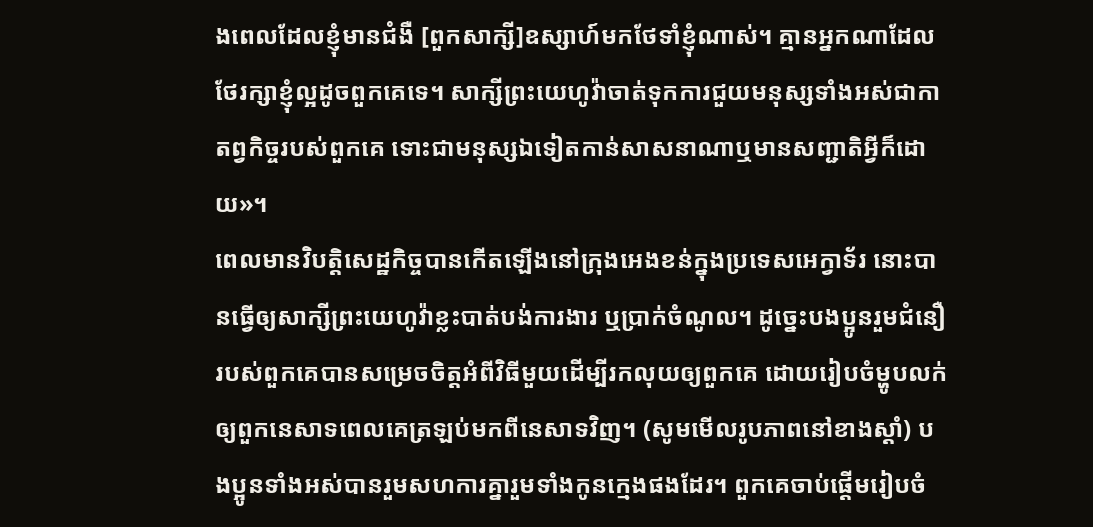ងពេលដែលខ្ញុំមានជំងឺ [ពួកសាក្សី]ឧស្សាហ៍មកថែទាំខ្ញុំណាស់។ គ្មានអ្នកណាដែលថែរក្សាខ្ញុំល្អដូចពួកគេទេ។ សាក្សីព្រះយេហូវ៉ាចាត់ទុកការជួយមនុស្សទាំងអស់ជាកាតព្វកិច្ចរបស់ពួកគេ ទោះជាមនុស្សឯទៀតកាន់សាសនាណាឬមានសញ្ជាតិអ្វីក៏ដោយ»។
ពេលមានវិបត្ដិសេដ្ឋកិច្ចបានកើតឡើងនៅក្រុងអេងខន់ក្នុងប្រទេសអេក្វាទ័រ នោះបានធ្វើឲ្យសាក្សីព្រះយេហូវ៉ាខ្លះបាត់បង់ការងារ ឬប្រាក់ចំណូល។ ដូច្នេះបងប្អូនរួមជំនឿរបស់ពួកគេបានសម្រេចចិត្តអំពីវិធីមួយដើម្បីរកលុយឲ្យពួកគេ ដោយរៀបចំម្ហូបលក់ឲ្យពួកនេសាទពេលគេត្រឡប់មកពីនេសាទវិញ។ (សូមមើលរូបភាពនៅខាងស្ដាំ) បងប្អូនទាំងអស់បានរួមសហការគ្នារួមទាំងកូនក្មេងផងដែរ។ ពួកគេចាប់ផ្ដើមរៀបចំ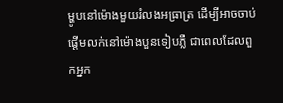ម្ហូបនៅម៉ោងមួយរំលងអធ្រាត្រ ដើម្បីអាចចាប់ផ្ដើមលក់នៅម៉ោងបួនទៀបភ្លឺ ជាពេលដែលពួកអ្នក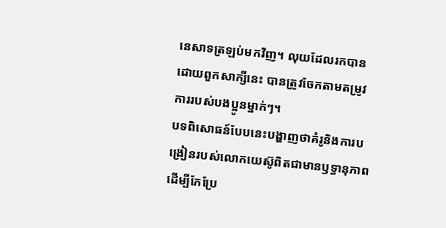នេសាទត្រឡប់មកវិញ។ លុយដែលរកបានដោយពួកសាក្សីនេះ បានត្រូវចែកតាមតម្រូវការរបស់បងប្អូនម្នាក់ៗ។
បទពិសោធន៍បែបនេះបង្ហាញថាគំរូនិងការបង្រៀនរបស់លោកយេស៊ូពិតជាមានឫទ្ធានុភាពដើម្បីកែប្រែ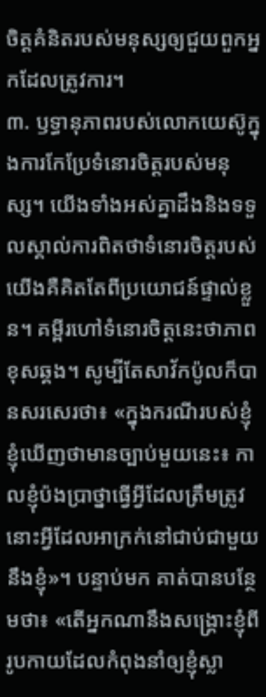ចិត្តគំនិតរបស់មនុស្សឲ្យជួយពួកអ្នកដែលត្រូវការ។
៣. ឫទ្ធានុភាពរបស់លោកយេស៊ូក្នុងការកែប្រែទំនោរចិត្តរបស់មនុស្ស។ យើងទាំងអស់គ្នាដឹងនិងទទួលស្គាល់ការពិតថាទំនោរចិត្តរបស់យើងគឺគិតតែពីប្រយោជន៍ផ្ទាល់ខ្លួន។ គម្ពីរហៅទំនោរចិត្តនេះថាភាពខុសឆ្គង។ សូម្បីតែសាវ័កប៉ូលក៏បានសរសេរថា៖ «ក្នុងករណីរបស់ខ្ញុំ ខ្ញុំឃើញថាមានច្បាប់មួយនេះ៖ កាលខ្ញុំប៉ងប្រាថ្នាធ្វើអ្វីដែលត្រឹមត្រូវ នោះអ្វីដែលអាក្រក់នៅជាប់ជាមួយនឹងខ្ញុំ»។ បន្ទាប់មក គាត់បានបន្ថែមថា៖ «តើអ្នកណានឹងសង្គ្រោះខ្ញុំពីរូបកាយដែលកំពុងនាំឲ្យខ្ញុំស្លា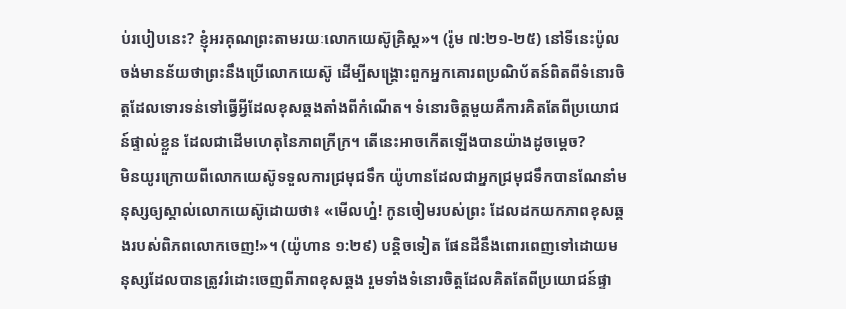ប់របៀបនេះ? ខ្ញុំអរគុណព្រះតាមរយៈលោកយេស៊ូគ្រិស្ត»។ (រ៉ូម ៧:២១-២៥) នៅទីនេះប៉ូលចង់មានន័យថាព្រះនឹងប្រើលោកយេស៊ូ ដើម្បីសង្គ្រោះពួកអ្នកគោរពប្រណិប័តន៍ពិតពីទំនោរចិត្តដែលទោរទន់ទៅធ្វើអ្វីដែលខុសឆ្គងតាំងពីកំណើត។ ទំនោរចិត្តមួយគឺការគិតតែពីប្រយោជន៍ផ្ទាល់ខ្លួន ដែលជាដើមហេតុនៃភាពក្រីក្រ។ តើនេះអាចកើតឡើងបានយ៉ាងដូចម្ដេច?
មិនយូរក្រោយពីលោកយេស៊ូទទួលការជ្រមុជទឹក យ៉ូហានដែលជាអ្នកជ្រមុជទឹកបានណែនាំមនុស្សឲ្យស្គាល់លោកយេស៊ូដោយថា៖ «មើលហ្ន៎! កូនចៀមរបស់ព្រះ ដែលដកយកភាពខុសឆ្គងរបស់ពិភពលោកចេញ!»។ (យ៉ូហាន ១:២៩) បន្ដិចទៀត ផែនដីនឹងពោរពេញទៅដោយមនុស្សដែលបានត្រូវរំដោះចេញពីភាពខុសឆ្គង រួមទាំងទំនោរចិត្តដែលគិតតែពីប្រយោជន៍ផ្ទា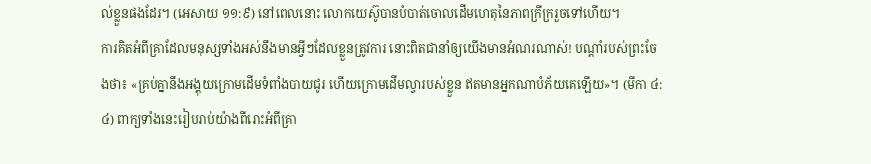ល់ខ្លួនផងដែរ។ (អេសាយ ១១:៩) នៅពេលនោះ លោកយេស៊ូបានបំបាត់ចោលដើមហេតុនៃភាពក្រីក្ររួចទៅហើយ។
ការគិតអំពីគ្រាដែលមនុស្សទាំងអស់នឹងមានអ្វីៗដែលខ្លួនត្រូវការ នោះពិតជានាំឲ្យយើងមានអំណរណាស់! បណ្ដាំរបស់ព្រះចែងថា៖ «គ្រប់គ្នានឹងអង្គុយក្រោមដើមទំពាំងបាយជូរ ហើយក្រោមដើមល្វារបស់ខ្លួន ឥតមានអ្នកណាបំភ័យគេឡើយ»។ (មីកា ៤:៤) ពាក្យទាំងនេះរៀបរាប់យ៉ាងពីរោះអំពីគ្រា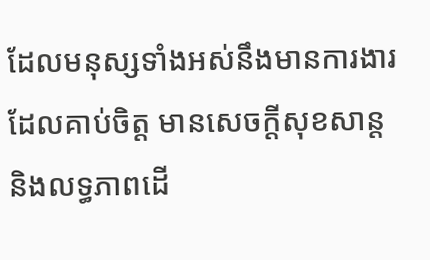ដែលមនុស្សទាំងអស់នឹងមានការងារដែលគាប់ចិត្ត មានសេចក្ដីសុខសាន្ត និងលទ្ធភាពដើ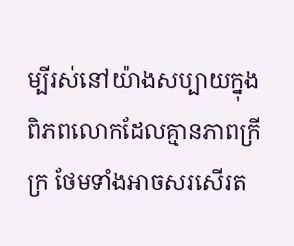ម្បីរស់នៅយ៉ាងសប្បាយក្នុងពិភពលោកដែលគ្មានភាពក្រីក្រ ថែមទាំងអាចសរសើរត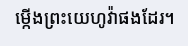ម្កើងព្រះយេហូវ៉ាផងដែរ។